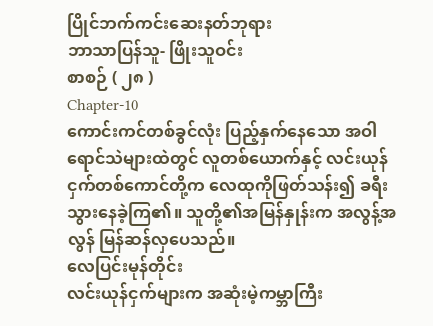ပြိုင်ဘက်ကင်းဆေးနတ်ဘုရား
ဘာသာပြန်သူ- ဖြိုးသူဝင်း
စာစဉ် ( ၂၈ )
Chapter-10
ကောင်းကင်တစ်ခွင်လုံး ပြည့်နှက်နေသော အဝါရောင်သဲများထဲတွင် လူတစ်ယောက်နှင့် လင်းယုန်ငှက်တစ်ကောင်တို့က လေထုကိုဖြတ်သန်း၍ ခရီးသွားနေခဲ့ကြ၏။ သူတို့၏အမြန်နှုန်းက အလွန့်အလွန် မြန်ဆန်လှပေသည်။
လေပြင်းမုန်တိုင်း
လင်းယုန်ငှက်များက အဆုံးမဲ့ကမ္ဘာကြီး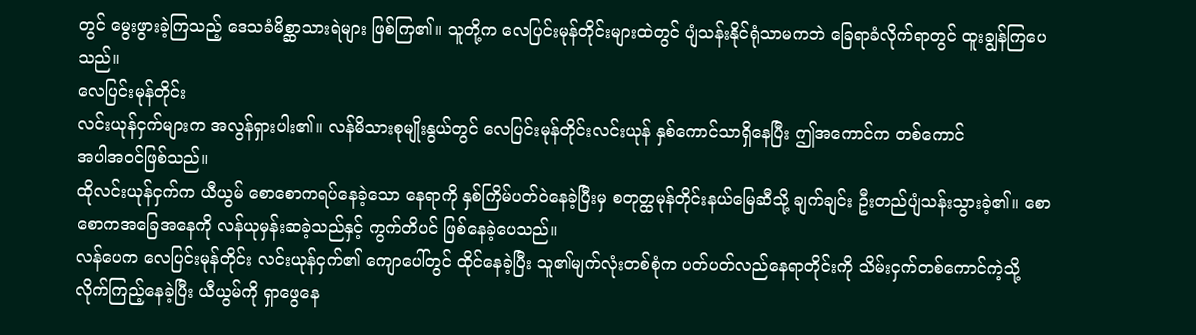တွင် မွေးဖွားခဲ့ကြသည့် ဒေသခံမိစ္ဆာသားရဲများ ဖြစ်ကြ၏။ သူတို့က လေပြင်းမုန်တိုင်းများထဲတွင် ပျံသန်းနိုင်ရုံသာမကဘဲ ခြေရာခံလိုက်ရာတွင် ထူးချွန်ကြပေသည်။
လေပြင်းမုန်တိုင်း
လင်းယုန်ငှက်များက အလွန်ရှားပါး၏။ လန်မိသားစုမျိုးနွယ်တွင် လေပြင်းမုန်တိုင်းလင်းယုန် နှစ်ကောင်သာရှိနေပြီး ဤအကောင်က တစ်ကောင်
အပါအဝင်ဖြစ်သည်။
ထိုလင်းယုန်ငှက်က ယီယွမ် စောစောကရပ်နေခဲ့သော နေရာကို နှစ်ကြိမ်ပတ်ဝဲနေခဲ့ပြီးမှ စတုတ္ထမုန်တိုင်းနယ်မြေဆီသို့ ချက်ချင်း ဦးတည်ပျံသန်းသွားခဲ့၏။ စောစောကအခြေအနေကို လန်ယုမှန်းဆခဲ့သည်နှင့် ကွက်တိပင် ဖြစ်နေခဲ့ပေသည်။
လန်ပေက လေပြင်းမုန်တိုင်း လင်းယုန်ငှက်၏ ကျောပေါ်တွင် ထိုင်နေခဲ့ပြီး သူ၏မျက်လုံးတစ်စုံက ပတ်ပတ်လည်နေရာတိုင်းကို သိမ်းငှက်တစ်ကောင်ကဲ့သို့ လိုက်ကြည့်နေခဲ့ပြီး ယီယွမ်ကို ရှာဖွေနေ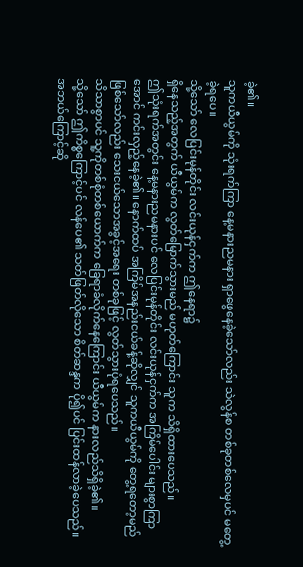ခဲ့၏။
သူကယီယွမ်ကို သုံးရက်ကြာ နေ့မနားညမနား ရှာဖွေနေခဲ့သော်လည်း သဲလွန်စ တစ်ခုတစ်လေမှပင် မတွေ့ခဲ့ရပေ။
သို့သော် လေပြင်းမုန်တိုင်း လင်းယုန်ငှက်က ဤနေရာ၌
ရှိနေသည့်အတွက် ယီယွမ်က လွတ်မြောက်သွားမည် မဟုတ်ကြောင်း သူက သိရှိထားပေသည်။
ဤသုံးရက်အတွင်း နေ့မနားညမနားပင် လေပြင်းမုန်တိုင်း လင်းယုန်ငှက်က အကြိမ်ပေါင်း များစွာကြာအောင် ကင်းလှည့်နေခဲ့၏။ နောက်ထပ် အကြိမ်အနည်းငယ်ခန့်ဆိုလျှင် သူကယီယွမ်ကို တွေ့ရတော့မည်ဖြစ်သော်လည်း သေးငယ်သောအခွင့်အရေး တစ်ခုဖြင့် လွတ်သွားပုံရပေသည်။
သိသာစွာပင် သူ့ကိုတစ်စုံတစ်ယောက်က ခြေရာခံလိုက်နေကြောင်း ယီယွမ်က နားလည်သိရှိခဲ့၏။
သို့သော် ဤကိစ္စကြောင့်ပင် လန်ပေ၏ သတ်ဖြတ်လိုသော စိတ်ဆန္ဒက ပို၍ပင် ပြင်းထန်လာခဲ့ပေသည်။
အဘယ်ကြောင့်ဆို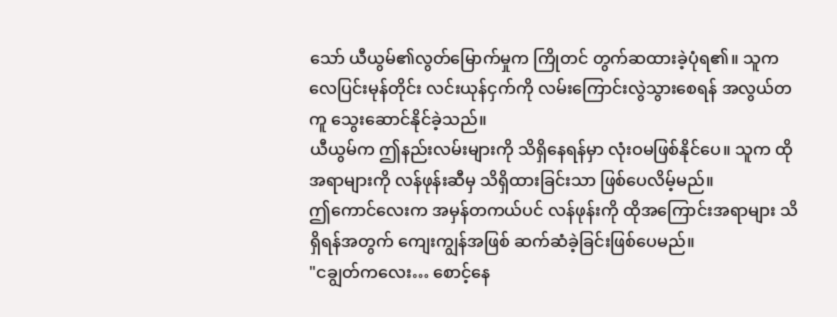သော် ယီယွမ်၏လွတ်မြောက်မှုက ကြိုတင် တွက်ဆထားခဲ့ပုံရ၏။ သူက လေပြင်းမုန်တိုင်း လင်းယုန်ငှက်ကို လမ်းကြောင်းလွဲသွားစေရန် အလွယ်တကူ သွေးဆောင်နိုင်ခဲ့သည်။
ယီယွမ်က ဤနည်းလမ်းများကို သိရှိနေရန်မှာ လုံးဝမဖြစ်နိုင်ပေ။ သူက ထိုအရာများကို လန်ဖုန်းဆီမှ သိရှိထားခြင်းသာ ဖြစ်ပေလိမ့်မည်။
ဤကောင်လေးက အမှန်တကယ်ပင် လန်ဖုန်းကို ထိုအကြောင်းအရာများ သိရှိရန်အတွက် ကျေးကျွန်အဖြစ် ဆက်ဆံခဲ့ခြင်းဖြစ်ပေမည်။
"ငချွတ်ကလေး… စောင့်နေ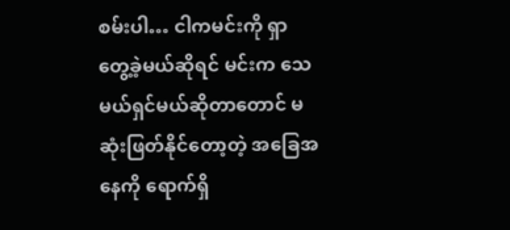စမ်းပါ… ငါကမင်းကို ရှာတွေ့ခဲ့မယ်ဆိုရင် မင်းက သေမယ်ရှင်မယ်ဆိုတာတောင် မဆုံးဖြတ်နိုင်တော့တဲ့ အခြေအနေကို ရောက်ရှိ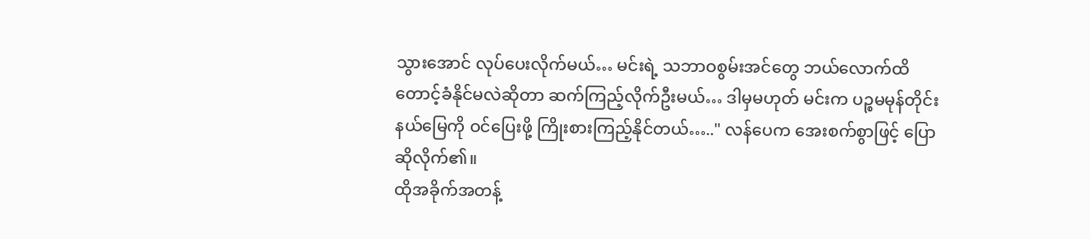သွားအောင် လုပ်ပေးလိုက်မယ်… မင်းရဲ့ သဘာဝစွမ်းအင်တွေ ဘယ်လောက်ထိ တောင့်ခံနိုင်မလဲဆိုတာ ဆက်ကြည့်လိုက်ဦးမယ်… ဒါမှမဟုတ် မင်းက ပဉ္စမမုန်တိုင်းနယ်မြေကို ဝင်ပြေးဖို့ ကြိုးစားကြည့်နိုင်တယ်….." လန်ပေက အေးစက်စွာဖြင့် ပြောဆိုလိုက်၏။
ထိုအခိုက်အတန့်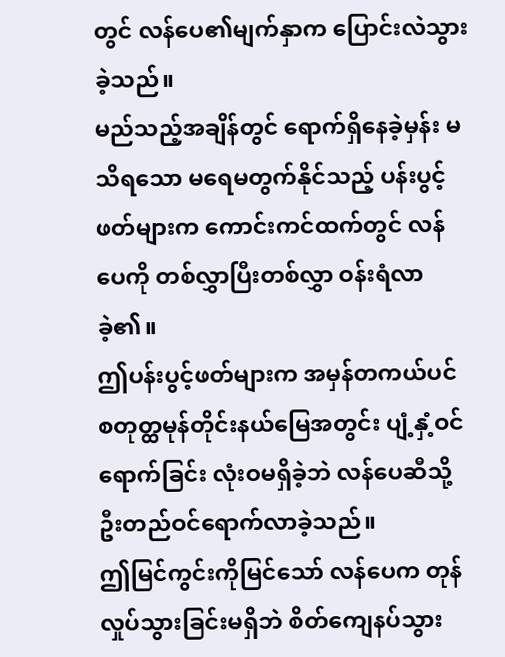တွင် လန်ပေ၏မျက်နှာက ပြောင်းလဲသွားခဲ့သည်။
မည်သည့်အချိန်တွင် ရောက်ရှိနေခဲ့မှန်း မသိရသော မရေမတွက်နိုင်သည့် ပန်းပွင့်ဖတ်များက ကောင်းကင်ထက်တွင် လန်ပေကို တစ်လွှာပြီးတစ်လွှာ ဝန်းရံလာခဲ့၏။
ဤပန်းပွင့်ဖတ်များက အမှန်တကယ်ပင် စတုတ္ထမုန်တိုင်းနယ်မြေအတွင်း ပျံ့နှံ့ဝင်ရောက်ခြင်း လုံးဝမရှိခဲ့ဘဲ လန်ပေဆီသို့ ဦးတည်ဝင်ရောက်လာခဲ့သည်။
ဤမြင်ကွင်းကိုမြင်သော် လန်ပေက တုန်လှုပ်သွားခြင်းမရှိဘဲ စိတ်ကျေနပ်သွား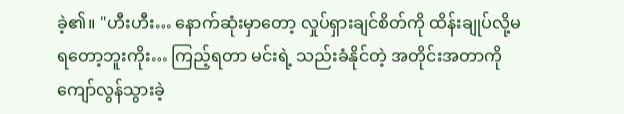ခဲ့၏။ "ဟီးဟီး… နောက်ဆုံးမှာတော့ လှုပ်ရှားချင်စိတ်ကို ထိန်းချုပ်လို့မရတော့ဘူးကိုး… ကြည့်ရတာ မင်းရဲ့ သည်းခံနိုင်တဲ့ အတိုင်းအတာကို ကျော်လွန်သွားခဲ့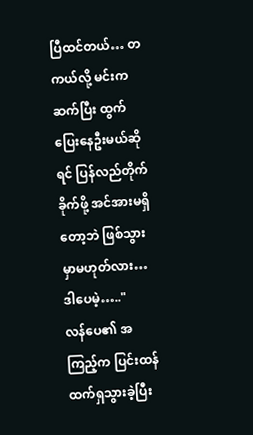ပြီထင်တယ်… တကယ်လို့ မင်းကဆက်ပြီး ထွက်ပြေးနေဦးမယ်ဆိုရင် ပြန်လည်တိုက်ခိုက်ဖို့ အင်အားမရှိတော့ဘဲ ဖြစ်သွားမှာမဟုတ်လား… ဒါပေမဲ့….."
လန်ပေ၏ အကြည့်က ပြင်းထန်ထက်ရှသွားခဲ့ပြီး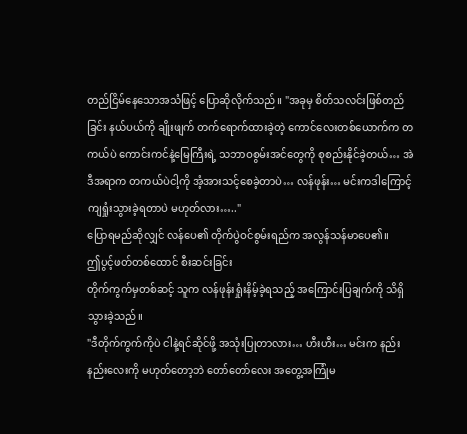တည်ငြိမ်နေသောအသံဖြင့် ပြောဆိုလိုက်သည်။ "အခုမှ စိတ်သလင်းဖြစ်တည်ခြင်း နယ်ပယ်ကို ချိုးဖျက် တက်ရောက်ထားခဲ့တဲ့ ကောင်လေးတစ်ယောက်က တကယ်ပဲ ကောင်းကင်နဲ့မြေကြီးရဲ့ သဘာဝစွမ်းအင်တွေကို စုစည်းနိုင်ခဲ့တယ်… အဲဒီအရာက တကယ်ပဲငါ့ကို အံ့အားသင့်စေခဲ့တာပဲ… လန်ဖုန်း… မင်းကဒါကြောင့် ကျရှုံးသွားခဲ့ရတာပဲ မဟုတ်လား….."
ပြောရမည်ဆိုလျှင် လန်ပေ၏ တိုက်ပွဲဝင်စွမ်းရည်က အလွန်သန်မာပေ၏။
ဤပွင့်ဖတ်တစ်ထောင် စီးဆင်းခြင်း
တိုက်ကွက်မှတစ်ဆင့် သူက လန်ဖုန်းရှုံးနိမ့်ခဲ့ရသည့် အကြောင်းပြချက်ကို သိရှိသွားခဲ့သည်။
"ဒီတိုက်ကွက်ကိုပဲ ငါနဲ့ရင်ဆိုင်ဖို့ အသုံးပြုတာလား… ဟီးဟီး… မင်းက နည်းနည်းလေးကို မဟုတ်တော့ဘဲ တော်တော်လေး အတွေ့အကြုံမ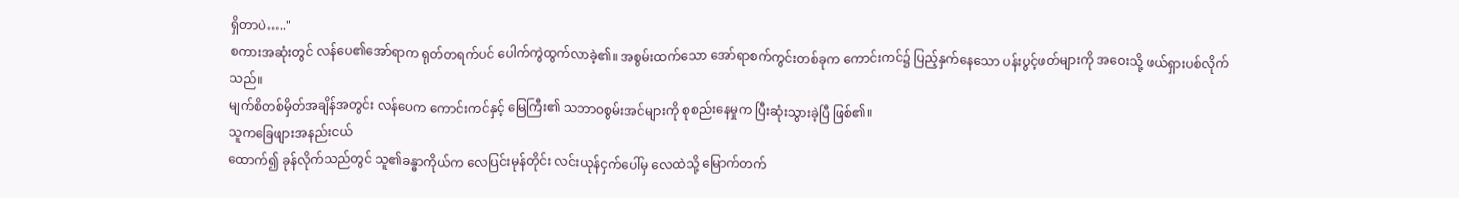ရှိတာပဲ….."
စကားအဆုံးတွင် လန်ပေ၏အော်ရာက ရုတ်တရက်ပင် ပေါက်ကွဲထွက်လာခဲ့၏။ အစွမ်းထက်သော အော်ရာစက်ကွင်းတစ်ခုက ကောင်းကင်၌ ပြည့်နှက်နေသော ပန်းပွင့်ဖတ်များကို အဝေးသို့ ဖယ်ရှားပစ်လိုက်သည်။
မျက်စိတစ်မှိတ်အချိန်အတွင်း လန်ပေက ကောင်းကင်နှင့် မြေကြီး၏ သဘာဝစွမ်းအင်များကို စုစည်းနေမှုက ပြီးဆုံးသွားခဲ့ပြီ ဖြစ်၏။
သူကခြေဖျားအနည်းငယ်
ထောက်၍ ခုန်လိုက်သည်တွင် သူ၏ခန္ဓာကိုယ်က လေပြင်းမုန်တိုင်း လင်းယုန်ငှက်ပေါ်မှ လေထဲသို့ မြောက်တက်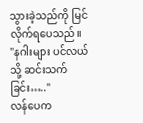သွားခဲ့သည်ကို မြင်လိုက်ရပေသည်။
"နဂါးများ ပင်လယ်သို့ ဆင်းသက်ခြင်း….."
လန်ပေက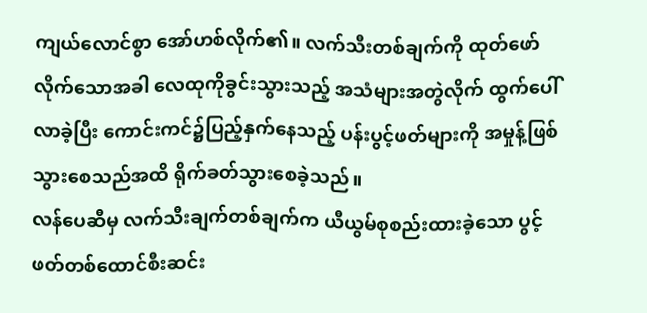ကျယ်လောင်စွာ အော်ဟစ်လိုက်၏။ လက်သီးတစ်ချက်ကို ထုတ်ဖော်လိုက်သောအခါ လေထုကိုခွင်းသွားသည့် အသံများအတွဲလိုက် ထွက်ပေါ်လာခဲ့ပြီး ကောင်းကင်၌ပြည့်နှက်နေသည့် ပန်းပွင့်ဖတ်များကို အမှုန့်ဖြစ်သွားစေသည်အထိ ရိုက်ခတ်သွားစေခဲ့သည်။
လန်ပေဆီမှ လက်သီးချက်တစ်ချက်က ယီယွမ်စုစည်းထားခဲ့သော ပွင့်ဖတ်တစ်ထောင်စီးဆင်း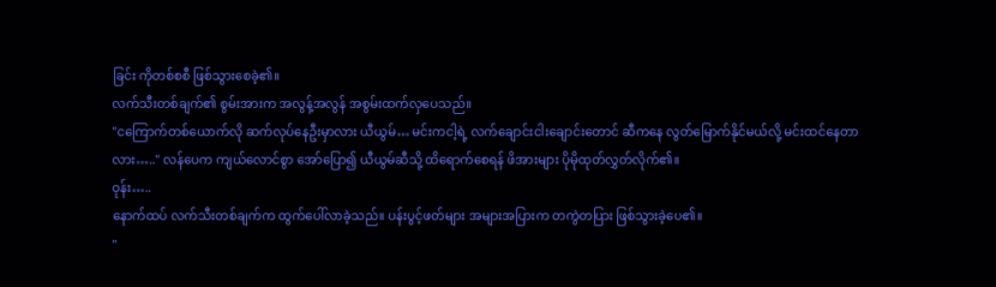ခြင်း ကိုတစ်စစီ ဖြစ်သွားစေခဲ့၏။
လက်သီးတစ်ချက်၏ စွမ်းအားက အလွန့်အလွန် အစွမ်းထက်လှပေသည်။
"ငကြောက်တစ်ယောက်လို ဆက်လုပ်နေဦးမှာလား ယီယွမ်… မင်းကငါ့ရဲ့ လက်ချောင်းငါးချောင်းတောင် ဆီကနေ လွတ်မြောက်နိုင်မယ်လို့ မင်းထင်နေတာလား….." လန်ပေက ကျယ်လောင်စွာ အော်ပြော၍ ယီယွမ်ဆီသို့ ထိရောက်စေရန် ဖိအားများ ပိုမိုထုတ်လွှတ်လိုက်၏။
ဝုန်း…..
နောက်ထပ် လက်သီးတစ်ချက်က ထွက်ပေါ်လာခဲ့သည်။ ပန်းပွင့်ဖတ်များ အများအပြားက တကွဲတပြား ဖြစ်သွားခဲ့ပေ၏။
"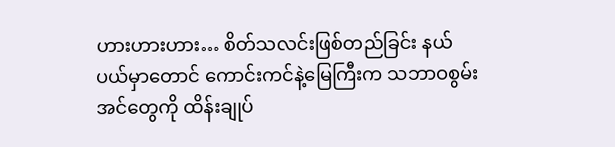ဟားဟားဟား… စိတ်သလင်းဖြစ်တည်ခြင်း နယ်ပယ်မှာတောင် ကောင်းကင်နဲ့မြေကြီးက သဘာဝစွမ်းအင်တွေကို ထိန်းချုပ်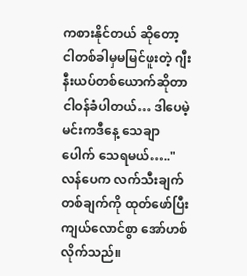ကစားနိုင်တယ် ဆိုတော့ ငါတစ်ခါမှမမြင်ဖူးတဲ့ ဂျီးနီးယပ်တစ်ယောက်ဆိုတာ ငါဝန်ခံပါတယ်… ဒါပေမဲ့ မင်းကဒီနေ့ သေချာပေါက် သေရမယ်….." လန်ပေက လက်သီးချက်တစ်ချက်ကို ထုတ်ဖော်ပြီး ကျယ်လောင်စွာ အော်ဟစ်လိုက်သည်။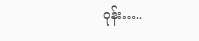ဝုန်း…..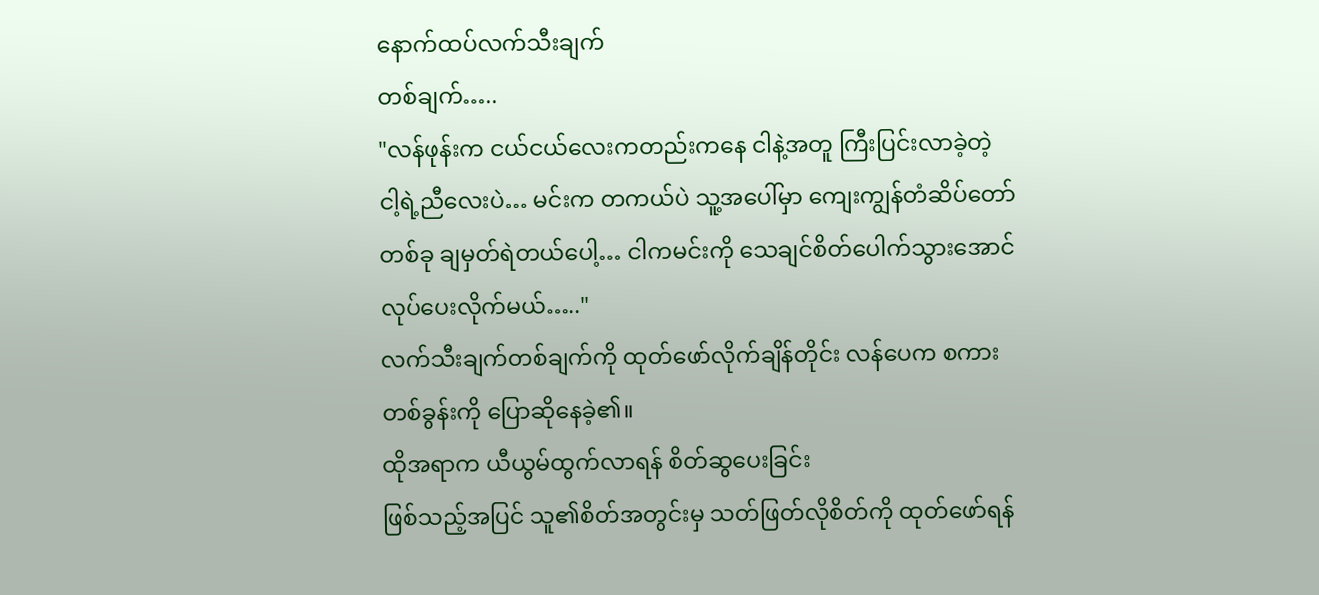နောက်ထပ်လက်သီးချက်
တစ်ချက်…..
"လန်ဖုန်းက ငယ်ငယ်လေးကတည်းကနေ ငါနဲ့အတူ ကြီးပြင်းလာခဲ့တဲ့ ငါ့ရဲ့ညီလေးပဲ… မင်းက တကယ်ပဲ သူ့အပေါ်မှာ ကျေးကျွန်တံဆိပ်တော်တစ်ခု ချမှတ်ရဲတယ်ပေါ့… ငါကမင်းကို သေချင်စိတ်ပေါက်သွားအောင် လုပ်ပေးလိုက်မယ်….."
လက်သီးချက်တစ်ချက်ကို ထုတ်ဖော်လိုက်ချိန်တိုင်း လန်ပေက စကားတစ်ခွန်းကို ပြောဆိုနေခဲ့၏။
ထိုအရာက ယီယွမ်ထွက်လာရန် စိတ်ဆွပေးခြင်း
ဖြစ်သည့်အပြင် သူ၏စိတ်အတွင်းမှ သတ်ဖြတ်လိုစိတ်ကို ထုတ်ဖော်ရန်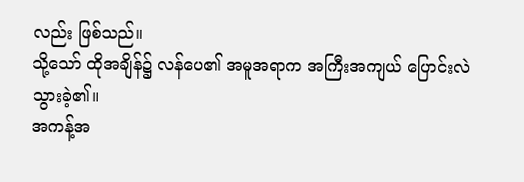လည်း ဖြစ်သည်။
သို့သော် ထိုအချိန်၌ လန်ပေ၏ အမူအရာက အကြီးအကျယ် ပြောင်းလဲသွားခဲ့၏။
အကန့်အ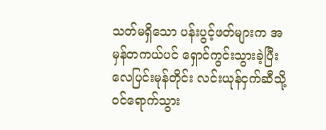သတ်မရှိသော ပန်းပွင့်ဖတ်များက အမှန်တကယ်ပင် ရှောင်ကွင်းသွားခဲ့ပြီး လေပြင်းမုန်တိုင်း လင်းယုန်ငှက်ဆီသို့ ဝင်ရောက်သွား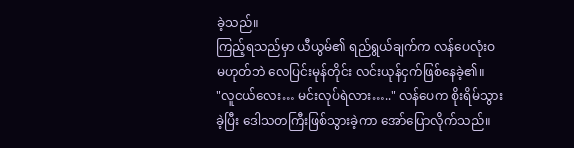ခဲ့သည်။
ကြည့်ရသည်မှာ ယီယွမ်၏ ရည်ရွယ်ချက်က လန်ပေလုံးဝမဟုတ်ဘဲ လေပြင်းမုန်တိုင်း လင်းယုန်ငှက်ဖြစ်နေခဲ့၏။
"လူငယ်လေး… မင်းလုပ်ရဲလား….." လန်ပေက စိုးရိမ်သွားခဲ့ပြီး ဒေါသတကြီးဖြစ်သွားခဲ့ကာ အော်ပြောလိုက်သည်။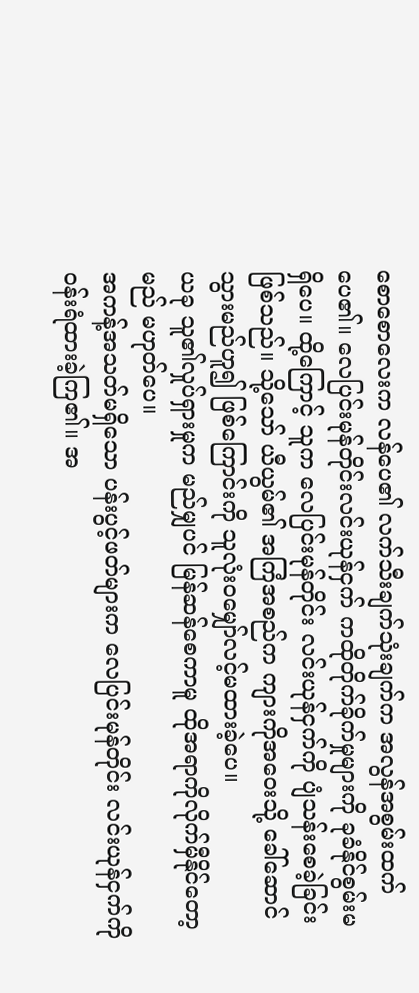စောစောလေးက လန်ပေ၏ လက်သီးချက်သုံးချက်က အလွန်အစွမ်းထက်ပေ၏။ လေပြင်းမုန်တိုင်းလင်းယုန်ငှက် ကထိုတိုက်ခိုက်မှုများကို ခုခံနိုင်စွမ်းမရှိပေ။ ထို့ကြောင့် သူက လေပြင်းမုန်တိုင်း လင်းယုန်ငှက်ကို ပျံသန်းစေခဲ့ခြင်း ဖြစ်သည်။ သို့သော် ယီယွမ်၏ အကြံအစည်က ကျားကိုအဝေးသို့ ခေါ်ဆောင်သွားမည်ဟူ၍ ဖြစ်ကြောင်းကို သူလုံးဝမျှော်လင့်မထားခဲ့ပေ။
ယခု သူ၏လှုပ်ရှားမှုက မည်မျှပင် မြန်ဆန်စေကာမူ ထိုအရာကိုလိုက်မှီနိုင်တော့မည် မဟုတ်ပေ။
အကန့်အသတ်မရှိသော ပန်းပွင့်ဖတ်များက လေပြင်းမုန်တိုင်း လင်းယုန်ငှက်ကို ဝန်းရံထားခဲ့ကြ၏။ အ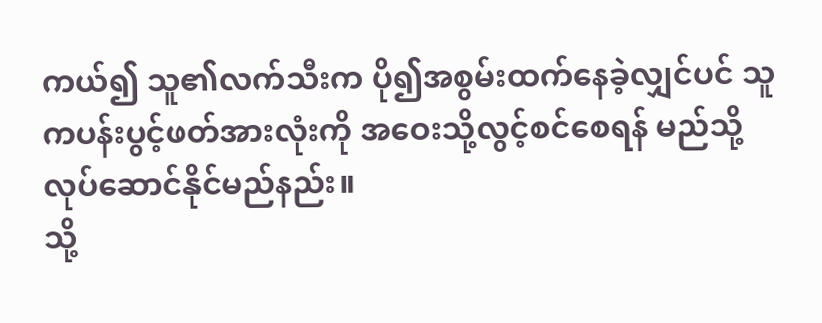ကယ်၍ သူ၏လက်သီးက ပို၍အစွမ်းထက်နေခဲ့လျှင်ပင် သူကပန်းပွင့်ဖတ်အားလုံးကို အဝေးသို့လွင့်စင်စေရန် မည်သို့
လုပ်ဆောင်နိုင်မည်နည်း။
သို့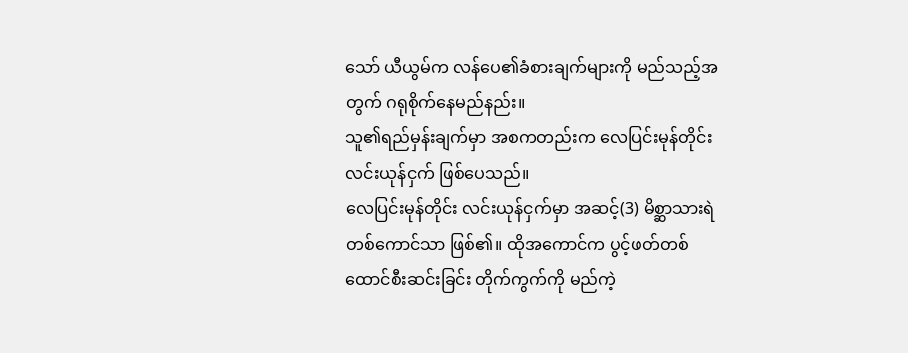သော် ယီယွမ်က လန်ပေ၏ခံစားချက်များကို မည်သည့်အတွက် ဂရုစိုက်နေမည်နည်း။
သူ၏ရည်မှန်းချက်မှာ အစကတည်းက လေပြင်းမုန်တိုင်းလင်းယုန်ငှက် ဖြစ်ပေသည်။
လေပြင်းမုန်တိုင်း လင်းယုန်ငှက်မှာ အဆင့်(3) မိစ္ဆာသားရဲတစ်ကောင်သာ ဖြစ်၏။ ထိုအကောင်က ပွင့်ဖတ်တစ်ထောင်စီးဆင်းခြင်း တိုက်ကွက်ကို မည်ကဲ့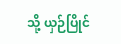သို့ ယှဉ်ပြိုင်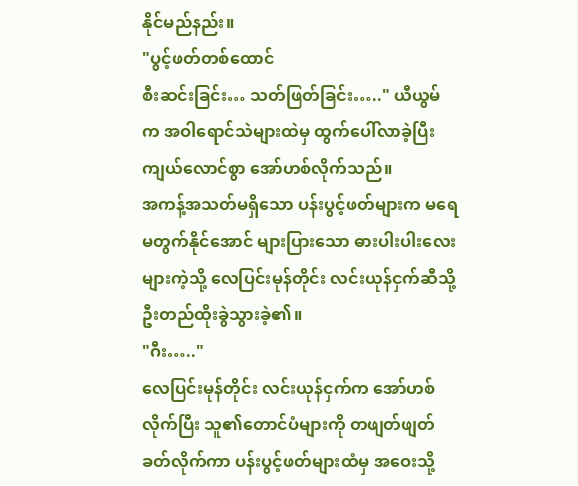နိုင်မည်နည်း။
"ပွင့်ဖတ်တစ်ထောင်
စီးဆင်းခြင်း… သတ်ဖြတ်ခြင်း….." ယီယွမ်က အဝါရောင်သဲများထဲမှ ထွက်ပေါ်လာခဲ့ပြီး ကျယ်လောင်စွာ အော်ဟစ်လိုက်သည်။
အကန့်အသတ်မရှိသော ပန်းပွင့်ဖတ်များက မရေမတွက်နိုင်အောင် များပြားသော ဓားပါးပါးလေးများကဲ့သို့ လေပြင်းမုန်တိုင်း လင်းယုန်ငှက်ဆီသို့ ဦးတည်ထိုးခွဲသွားခဲ့၏။
"ဂီး….."
လေပြင်းမုန်တိုင်း လင်းယုန်ငှက်က အော်ဟစ်လိုက်ပြီး သူ၏တောင်ပံများကို တဖျတ်ဖျတ်ခတ်လိုက်ကာ ပန်းပွင့်ဖတ်များထံမှ အဝေးသို့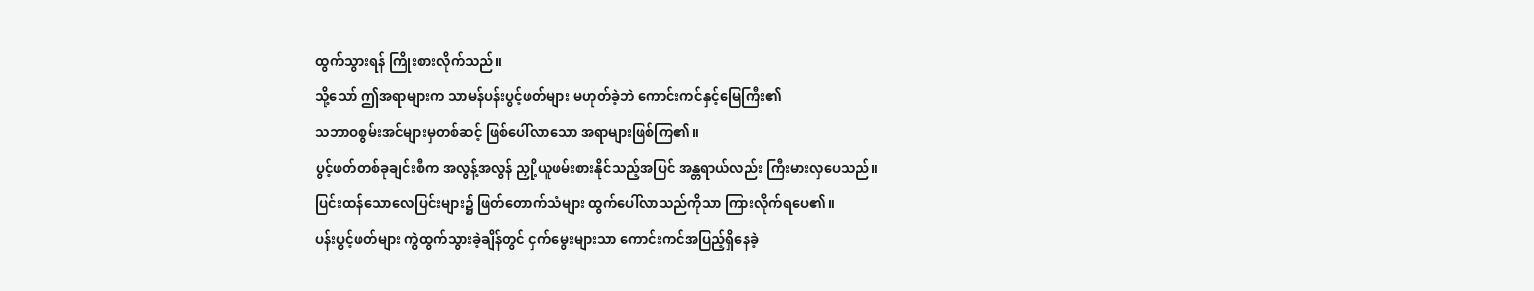ထွက်သွားရန် ကြိုးစားလိုက်သည်။
သို့သော် ဤအရာများက သာမန်ပန်းပွင့်ဖတ်များ မဟုတ်ခဲ့ဘဲ ကောင်းကင်နှင့်မြေကြီး၏
သဘာဝစွမ်းအင်များမှတစ်ဆင့် ဖြစ်ပေါ်လာသော အရာများဖြစ်ကြ၏။
ပွင့်ဖတ်တစ်ခုချင်းစီက အလွန့်အလွန် ညှို့ယူဖမ်းစားနိုင်သည့်အပြင် အန္တရာယ်လည်း ကြီးမားလှပေသည်။
ပြင်းထန်သောလေပြင်းများ၌ ဖြတ်တောက်သံများ ထွက်ပေါ်လာသည်ကိုသာ ကြားလိုက်ရပေ၏။
ပန်းပွင့်ဖတ်များ ကွဲထွက်သွားခဲ့ချိန်တွင် ငှက်မွေးများသာ ကောင်းကင်အပြည့်ရှိနေခဲ့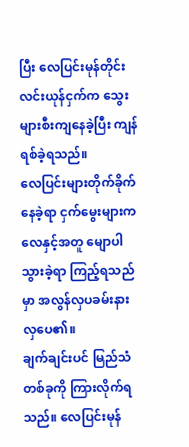ပြီး လေပြင်းမုန်တိုင်း လင်းယုန်ငှက်က သွေးများစီးကျနေခဲ့ပြီး ကျန်ရစ်ခဲ့ရသည်။
လေပြင်းများတိုက်ခိုက်နေခဲ့ရာ ငှက်မွေးများက လေနှင့်အတူ မျောပါသွားခဲ့ရာ ကြည့်ရသည်မှာ အလွန်လှပခမ်းနားလှပေ၏။
ချက်ချင်းပင် မြည်သံတစ်ခုကို ကြားလိုက်ရသည်။ လေပြင်းမုန်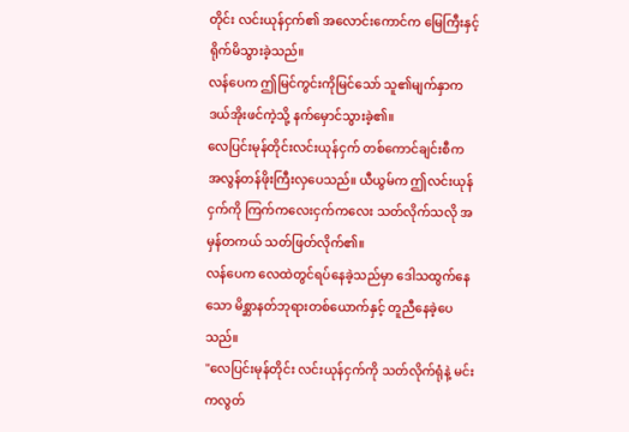တိုင်း လင်းယုန်ငှက်၏ အလောင်းကောင်က မြေကြီးနှင့် ရိုက်မိသွားခဲ့သည်။
လန်ပေက ဤမြင်ကွင်းကိုမြင်သော် သူ၏မျက်နှာက ဒယ်အိုးဖင်ကဲ့သို့ နက်မှောင်သွားခဲ့၏။
လေပြင်းမုန်တိုင်းလင်းယုန်ငှက် တစ်ကောင်ချင်းစီက အလွန်တန်ဖိုးကြီးလှပေသည်။ ယီယွမ်က ဤလင်းယုန်ငှက်ကို ကြက်ကလေးငှက်ကလေး သတ်လိုက်သလို အမှန်တကယ် သတ်ဖြတ်လိုက်၏။
လန်ပေက လေထဲတွင်ရပ်နေခဲ့သည်မှာ ဒေါသထွက်နေသော မိစ္ဆာနတ်ဘုရားတစ်ယောက်နှင့် တူညီနေခဲ့ပေသည်။
"လေပြင်းမုန်တိုင်း လင်းယုန်ငှက်ကို သတ်လိုက်ရုံနဲ့ မင်းကလွတ်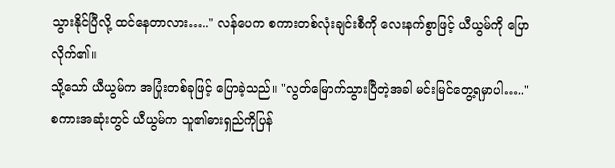သွားနိုင်ပြီလို့ ထင်နေတာလား….." လန်ပေက စကားတစ်လုံးချင်းစီကို လေးနက်စွာဖြင့် ယီယွမ်ကို ပြောလိုက်၏။
သို့သော် ယီယွမ်က အပြုံးတစ်ခုဖြင့် ပြောခဲ့သည်။ "လွတ်မြောက်သွားပြီတဲ့အခါ မင်းမြင်တွေ့ရမှာပါ….."
စကားအဆုံးတွင် ယီယွမ်က သူ၏ဓားရှည်ကိုပြန်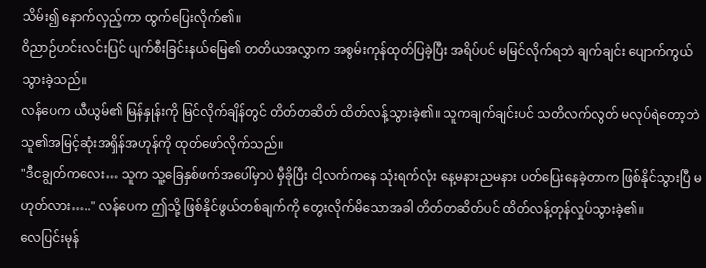သိမ်း၍ နောက်လှည့်ကာ ထွက်ပြေးလိုက်၏။
ဝိညာဉ်ဟင်းလင်းပြင် ပျက်စီးခြင်းနယ်မြေ၏ တတိယအလွှာက အစွမ်းကုန်ထုတ်ပြခဲ့ပြီး အရိပ်ပင် မမြင်လိုက်ရဘဲ ချက်ချင်း ပျောက်ကွယ်သွားခဲ့သည်။
လန်ပေက ယီယွမ်၏ မြန်နှုန်းကို မြင်လိုက်ချိန်တွင် တိတ်တဆိတ် ထိတ်လန့်သွားခဲ့၏။ သူကချက်ချင်းပင် သတိလက်လွတ် မလုပ်ရဲတော့ဘဲ သူ၏အမြင့်ဆုံးအရှိန်အဟုန်ကို ထုတ်ဖော်လိုက်သည်။
"ဒီငချွတ်ကလေး… သူက သူ့ခြေနှစ်ဖက်အပေါ်မှာပဲ မှီခိုပြီး ငါ့လက်ကနေ သုံးရက်လုံး နေ့မနားညမနား ပတ်ပြေးနေခဲ့တာက ဖြစ်နိုင်သွားပြီ မဟုတ်လား….." လန်ပေက ဤသို့ ဖြစ်နိုင်ဖွယ်တစ်ချက်ကို တွေးလိုက်မိသောအခါ တိတ်တဆိတ်ပင် ထိတ်လန့်တုန်လှုပ်သွားခဲ့၏။
လေပြင်းမုန်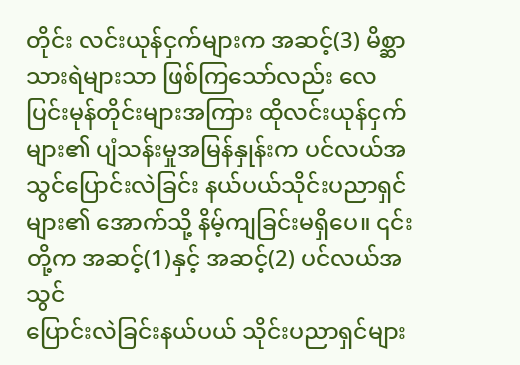တိုင်း လင်းယုန်ငှက်များက အဆင့်(3) မိစ္ဆာသားရဲများသာ ဖြစ်ကြသော်လည်း လေပြင်းမုန်တိုင်းများအကြား ထိုလင်းယုန်ငှက်များ၏ ပျံသန်းမှုအမြန်နှုန်းက ပင်လယ်အသွင်ပြောင်းလဲခြင်း နယ်ပယ်သိုင်းပညာရှင်များ၏ အောက်သို့ နိမ့်ကျခြင်းမရှိပေ။ ၎င်းတို့က အဆင့်(1)နှင့် အဆင့်(2) ပင်လယ်အသွင်
ပြောင်းလဲခြင်းနယ်ပယ် သိုင်းပညာရှင်များ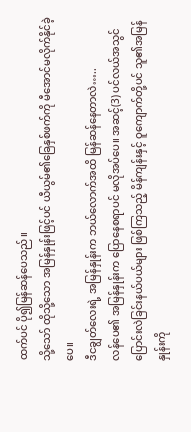ထက်ပင် ပို၍မြန်ဆန်ပေသည်။
သို့သော် ထိုသို့သော အမြန်နှုန်းဖြင့်ပင် ယီယွမ်၏ခြေနှစ်ဖက်ကို မီအောင်မလိုက်နိုင်ခဲ့ပေ။
ဒီငချွတ်လေးရဲ့ အမြန်နှုန်းက ဘယ်လောက်အထိ မြန်ဆန်နေတာလဲ…..
လန်ပေ၏ အမြန်နှုန်းက ပြောနေစရာပင် မလိုအပ်ပေ။ အဆင့်(3) ပင်လယ်အသွင် ပြောင်းလဲခြင်းနယ်ပယ်များ ဖြစ်ကြသည့် မိန်ကျန်းနှင့် ဝူကျောက်တို့ပင် သူ၏အမြန်နှုန်းကို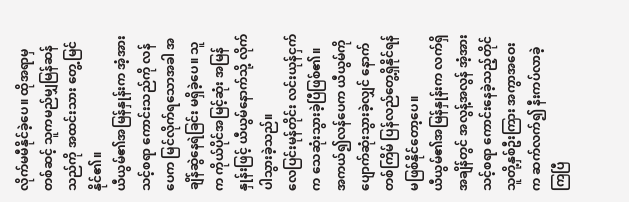လိုက်မမီနိုင်ခဲ့ပေ။ ထိုအရာမှတစ်ဆင့် သူကမည်မျှမြန်ဆန်သည်ကို အထင်းသား တွေ့မြင်နိုင်၏။
ယီယွမ်၏အမြန်နှုန်းက အံ့အားသင့်စရာ ကောင်းသည်ကို လန်ပေက မြင်လိုက်ရသောအခါ အချိန်ဆွဲနေရဲခြင်း မရှိခဲ့ပေ။ သူက ကိုယ်ပိုင်အမြင့်ဆုံး အမြန်နှုန်းဖြင့် ယီယွမ်နောက်သို့ လိုက်ပါသွားခဲ့သည်။
လေပြင်းမုန်တိုင်း လင်းယုန်ငှက်က သေဆုံးသွားခဲ့ပြီဖြစ်၏။ အကယ်၍လန်ပေက ယီယွမ်ကို ပျောက်ဆုံးသွားခဲ့လျှင် နောက်တစ်ကြိမ် ပြန်လည်တွေ့ရှိနိုင်ရန် မဖြစ်နိုင်တော့ပေ။
ယီယွမ်၏အမြန်နှုန်းက လက်ရှိအချိန်တွင် အလွန့်အလွန် အံ့အားသင့်စရာ ကောင်းနေခဲ့သည့်တိုင် သူတို့နှစ်ဦးကြား အကွာအဝေးက ဆက်လက်၍ နီးကပ်လာခဲ့ကြပြီ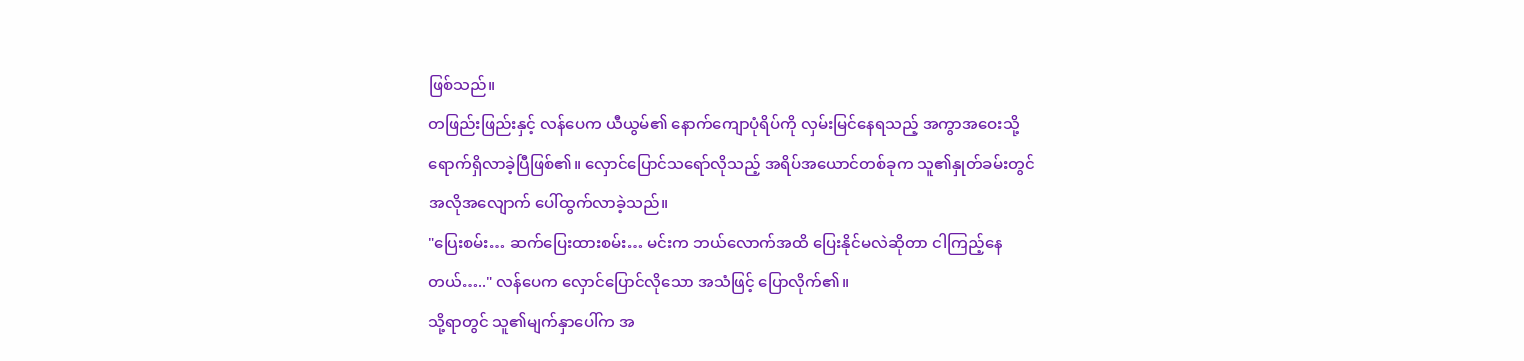ဖြစ်သည်။
တဖြည်းဖြည်းနှင့် လန်ပေက ယီယွမ်၏ နောက်ကျောပုံရိပ်ကို လှမ်းမြင်နေရသည့် အကွာအဝေးသို့ ရောက်ရှိလာခဲ့ပြီဖြစ်၏။ လှောင်ပြောင်သရော်လိုသည့် အရိပ်အယောင်တစ်ခုက သူ၏နှုတ်ခမ်းတွင် အလိုအလျောက် ပေါ်ထွက်လာခဲ့သည်။
"ပြေးစမ်း… ဆက်ပြေးထားစမ်း… မင်းက ဘယ်လောက်အထိ ပြေးနိုင်မလဲဆိုတာ ငါကြည့်နေတယ်….." လန်ပေက လှောင်ပြောင်လိုသော အသံဖြင့် ပြောလိုက်၏။
သို့ရာတွင် သူ၏မျက်နှာပေါ်က အ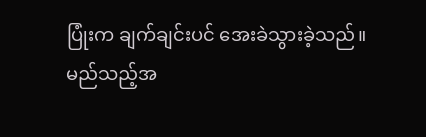ပြုံးက ချက်ချင်းပင် အေးခဲသွားခဲ့သည်။
မည်သည့်အ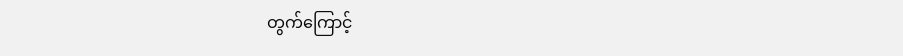တွက်ကြောင့်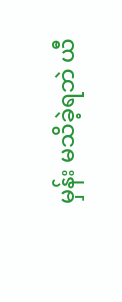မှန်း မသိခဲ့ရဘဲ ယီ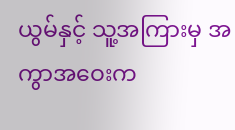ယွမ်နှင့် သူ့အကြားမှ အကွာအဝေးက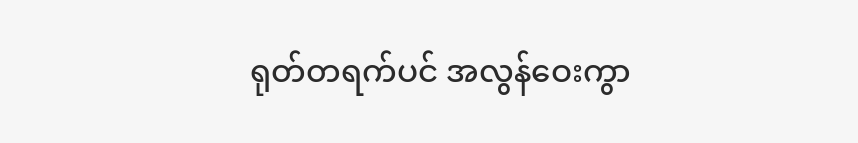ရုတ်တရက်ပင် အလွန်ဝေးကွာ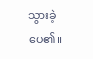သွားခဲ့ပေ၏။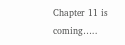Chapter 11 is coming…..